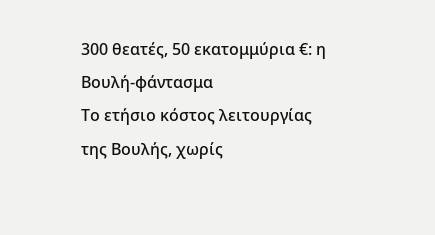300 θεατές, 50 εκατομμύρια €: η Βουλή-φάντασμα
Το ετήσιο κόστος λειτουργίας της Βουλής, χωρίς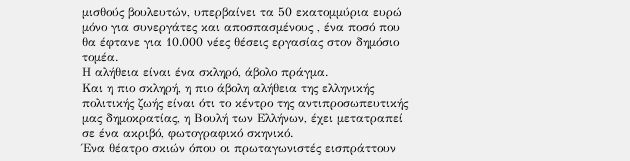μισθούς βουλευτών, υπερβαίνει τα 50 εκατομμύρια ευρώ μόνο για συνεργάτες και αποσπασμένους , ένα ποσό που θα έφτανε για 10.000 νέες θέσεις εργασίας στον δημόσιο τομέα.
Η αλήθεια είναι ένα σκληρό, άβολο πράγμα.
Και η πιο σκληρή, η πιο άβολη αλήθεια της ελληνικής πολιτικής ζωής είναι ότι το κέντρο της αντιπροσωπευτικής μας δημοκρατίας, η Βουλή των Ελλήνων, έχει μετατραπεί σε ένα ακριβό, φωτογραφικό σκηνικό.
Ένα θέατρο σκιών όπου οι πρωταγωνιστές εισπράττουν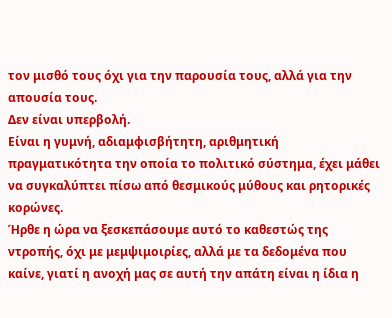τον μισθό τους όχι για την παρουσία τους, αλλά για την απουσία τους.
Δεν είναι υπερβολή.
Είναι η γυμνή, αδιαμφισβήτητη, αριθμητική πραγματικότητα την οποία το πολιτικό σύστημα, έχει μάθει να συγκαλύπτει πίσω από θεσμικούς μύθους και ρητορικές κορώνες.
Ήρθε η ώρα να ξεσκεπάσουμε αυτό το καθεστώς της ντροπής, όχι με μεμψιμοιρίες, αλλά με τα δεδομένα που καίνε, γιατί η ανοχή μας σε αυτή την απάτη είναι η ίδια η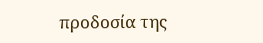προδοσία της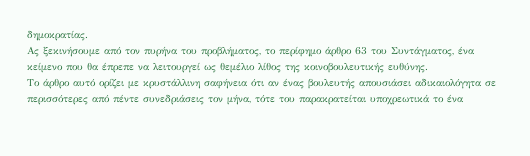δημοκρατίας.
Ας ξεκινήσουμε από τον πυρήνα του προβλήματος, το περίφημο άρθρο 63 του Συντάγματος, ένα κείμενο που θα έπρεπε να λειτουργεί ως θεμέλιο λίθος της κοινοβουλευτικής ευθύνης.
Το άρθρο αυτό ορίζει με κρυστάλλινη σαφήνεια ότι αν ένας βουλευτής απουσιάσει αδικαιολόγητα σε περισσότερες από πέντε συνεδριάσεις τον μήνα, τότε του παρακρατείται υποχρεωτικά το ένα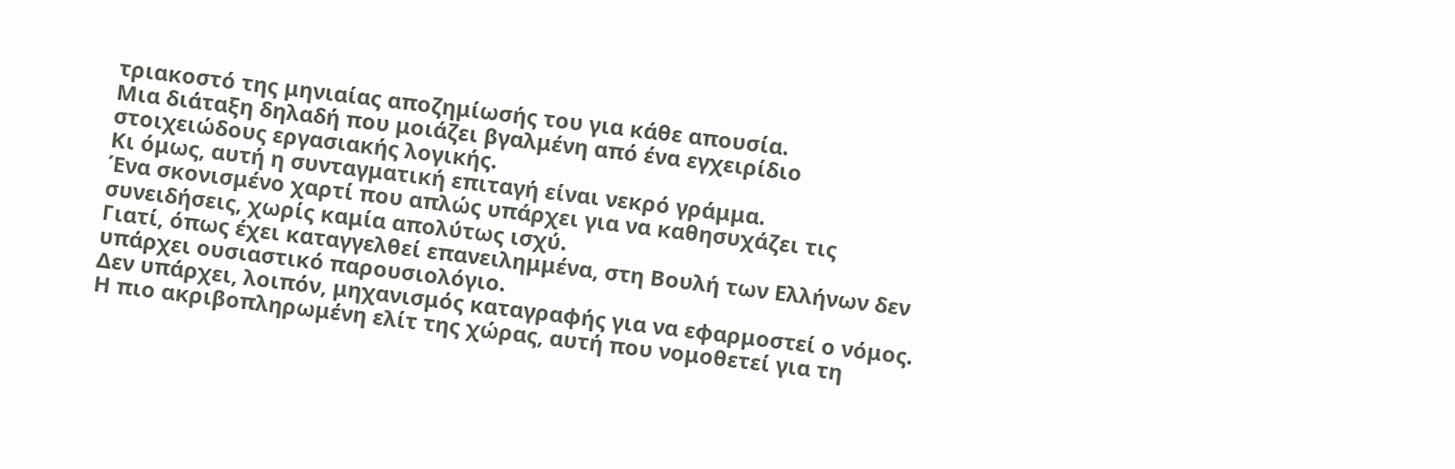τριακοστό της μηνιαίας αποζημίωσής του για κάθε απουσία.
Μια διάταξη δηλαδή που μοιάζει βγαλμένη από ένα εγχειρίδιο στοιχειώδους εργασιακής λογικής.
Κι όμως, αυτή η συνταγματική επιταγή είναι νεκρό γράμμα.
Ένα σκονισμένο χαρτί που απλώς υπάρχει για να καθησυχάζει τις συνειδήσεις, χωρίς καμία απολύτως ισχύ.
Γιατί, όπως έχει καταγγελθεί επανειλημμένα, στη Βουλή των Ελλήνων δεν υπάρχει ουσιαστικό παρουσιολόγιο.
Δεν υπάρχει, λοιπόν, μηχανισμός καταγραφής για να εφαρμοστεί ο νόμος.
Η πιο ακριβοπληρωμένη ελίτ της χώρας, αυτή που νομοθετεί για τη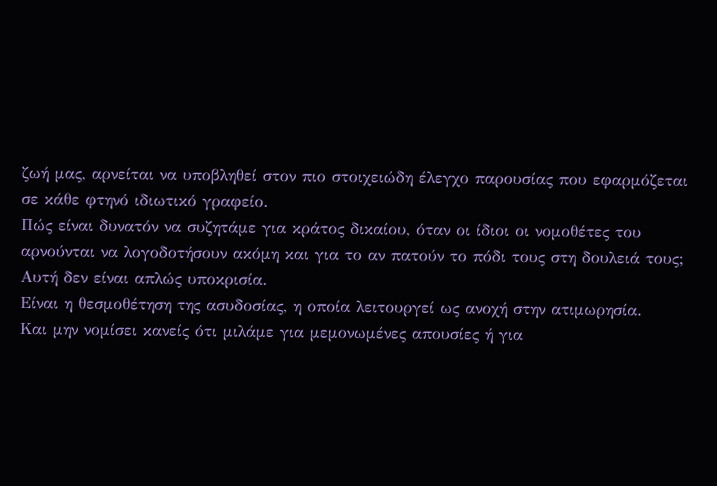ζωή μας, αρνείται να υποβληθεί στον πιο στοιχειώδη έλεγχο παρουσίας που εφαρμόζεται σε κάθε φτηνό ιδιωτικό γραφείο.
Πώς είναι δυνατόν να συζητάμε για κράτος δικαίου, όταν οι ίδιοι οι νομοθέτες του αρνούνται να λογοδοτήσουν ακόμη και για το αν πατούν το πόδι τους στη δουλειά τους; Αυτή δεν είναι απλώς υποκρισία.
Είναι η θεσμοθέτηση της ασυδοσίας, η οποία λειτουργεί ως ανοχή στην ατιμωρησία.
Και μην νομίσει κανείς ότι μιλάμε για μεμονωμένες απουσίες ή για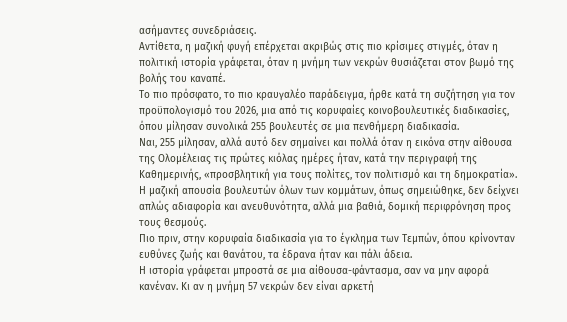ασήμαντες συνεδριάσεις.
Αντίθετα, η μαζική φυγή επέρχεται ακριβώς στις πιο κρίσιμες στιγμές, όταν η πολιτική ιστορία γράφεται, όταν η μνήμη των νεκρών θυσιάζεται στον βωμό της βολής του καναπέ.
Το πιο πρόσφατο, το πιο κραυγαλέο παράδειγμα, ήρθε κατά τη συζήτηση για τον προϋπολογισμό του 2026, μια από τις κορυφαίες κοινοβουλευτικές διαδικασίες, όπου μίλησαν συνολικά 255 βουλευτές σε μια πενθήμερη διαδικασία.
Ναι, 255 μίλησαν, αλλά αυτό δεν σημαίνει και πολλά όταν η εικόνα στην αίθουσα της Ολομέλειας τις πρώτες κιόλας ημέρες ήταν, κατά την περιγραφή της Καθημερινής, «προσβλητική για τους πολίτες, τον πολιτισμό και τη δημοκρατία».
Η μαζική απουσία βουλευτών όλων των κομμάτων, όπως σημειώθηκε, δεν δείχνει απλώς αδιαφορία και ανευθυνότητα, αλλά μια βαθιά, δομική περιφρόνηση προς τους θεσμούς.
Πιο πριν, στην κορυφαία διαδικασία για το έγκλημα των Τεμπών, όπου κρίνονταν ευθύνες ζωής και θανάτου, τα έδρανα ήταν και πάλι άδεια.
Η ιστορία γράφεται μπροστά σε μια αίθουσα-φάντασμα, σαν να μην αφορά κανέναν. Κι αν η μνήμη 57 νεκρών δεν είναι αρκετή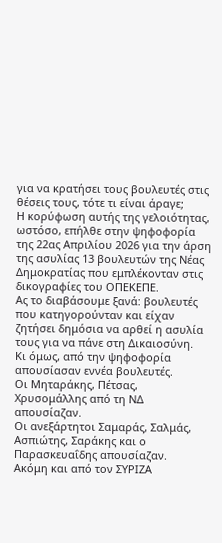για να κρατήσει τους βουλευτές στις θέσεις τους, τότε τι είναι άραγε;
Η κορύφωση αυτής της γελοιότητας, ωστόσο, επήλθε στην ψηφοφορία της 22ας Απριλίου 2026 για την άρση της ασυλίας 13 βουλευτών της Νέας Δημοκρατίας που εμπλέκονταν στις δικογραφίες του ΟΠΕΚΕΠΕ.
Ας το διαβάσουμε ξανά: βουλευτές που κατηγορούνταν και είχαν ζητήσει δημόσια να αρθεί η ασυλία τους για να πάνε στη Δικαιοσύνη.
Κι όμως, από την ψηφοφορία απουσίασαν εννέα βουλευτές.
Οι Μηταράκης, Πέτσας, Χρυσομάλλης από τη ΝΔ απουσίαζαν.
Οι ανεξάρτητοι Σαμαράς, Σαλμάς, Ασπιώτης, Σαράκης και ο Παρασκευαΐδης απουσίαζαν.
Ακόμη και από τον ΣΥΡΙΖΑ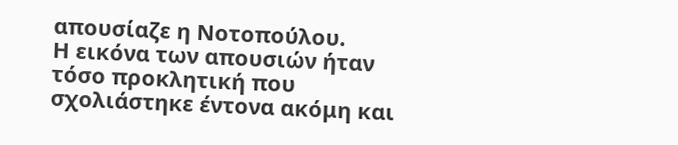απουσίαζε η Νοτοπούλου.
Η εικόνα των απουσιών ήταν τόσο προκλητική που σχολιάστηκε έντονα ακόμη και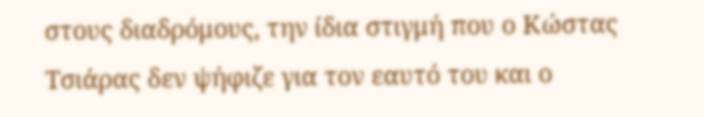στους διαδρόμους, την ίδια στιγμή που ο Κώστας Τσιάρας δεν ψήφιζε για τον εαυτό του και ο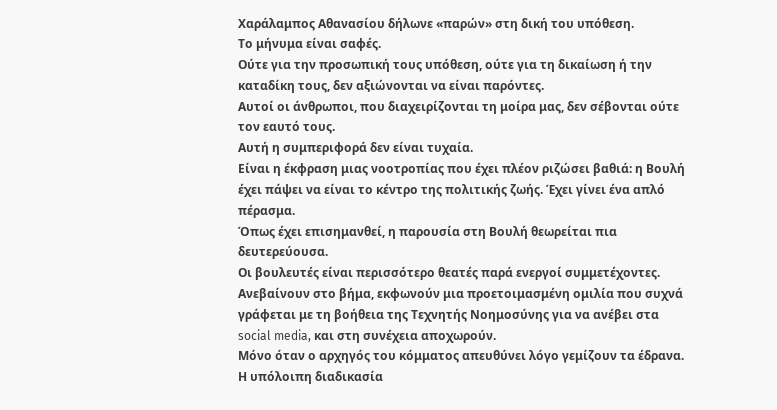Χαράλαμπος Αθανασίου δήλωνε «παρών» στη δική του υπόθεση.
Το μήνυμα είναι σαφές.
Oύτε για την προσωπική τους υπόθεση, ούτε για τη δικαίωση ή την καταδίκη τους, δεν αξιώνονται να είναι παρόντες.
Αυτοί οι άνθρωποι, που διαχειρίζονται τη μοίρα μας, δεν σέβονται ούτε τον εαυτό τους.
Αυτή η συμπεριφορά δεν είναι τυχαία.
Είναι η έκφραση μιας νοοτροπίας που έχει πλέον ριζώσει βαθιά: η Βουλή έχει πάψει να είναι το κέντρο της πολιτικής ζωής. Έχει γίνει ένα απλό πέρασμα.
Όπως έχει επισημανθεί, η παρουσία στη Βουλή θεωρείται πια δευτερεύουσα.
Οι βουλευτές είναι περισσότερο θεατές παρά ενεργοί συμμετέχοντες.
Ανεβαίνουν στο βήμα, εκφωνούν μια προετοιμασμένη ομιλία που συχνά γράφεται με τη βοήθεια της Τεχνητής Νοημοσύνης για να ανέβει στα social media, και στη συνέχεια αποχωρούν.
Μόνο όταν ο αρχηγός του κόμματος απευθύνει λόγο γεμίζουν τα έδρανα.
Η υπόλοιπη διαδικασία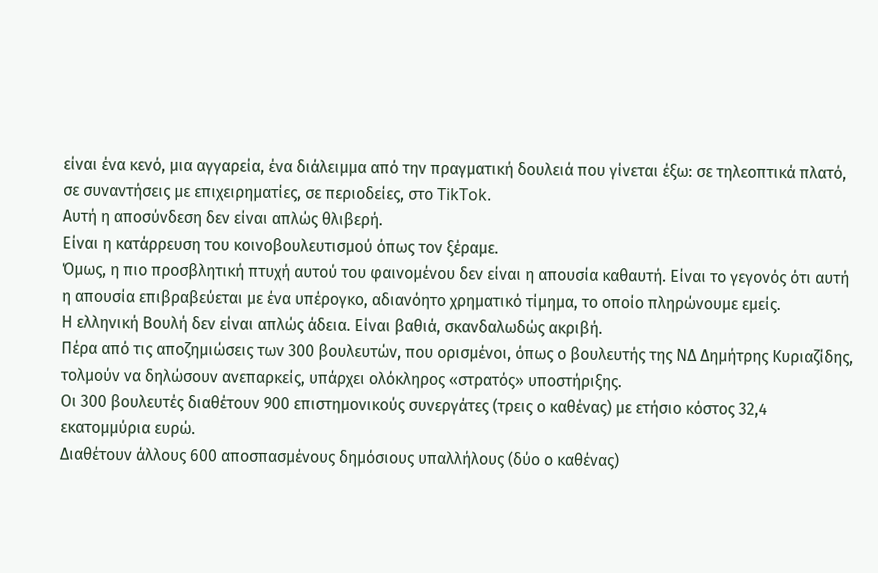είναι ένα κενό, μια αγγαρεία, ένα διάλειμμα από την πραγματική δουλειά που γίνεται έξω: σε τηλεοπτικά πλατό, σε συναντήσεις με επιχειρηματίες, σε περιοδείες, στο TikTok.
Αυτή η αποσύνδεση δεν είναι απλώς θλιβερή.
Είναι η κατάρρευση του κοινοβουλευτισμού όπως τον ξέραμε.
Όμως, η πιο προσβλητική πτυχή αυτού του φαινομένου δεν είναι η απουσία καθαυτή. Είναι το γεγονός ότι αυτή η απουσία επιβραβεύεται με ένα υπέρογκο, αδιανόητο χρηματικό τίμημα, το οποίο πληρώνουμε εμείς.
Η ελληνική Βουλή δεν είναι απλώς άδεια. Είναι βαθιά, σκανδαλωδώς ακριβή.
Πέρα από τις αποζημιώσεις των 300 βουλευτών, που ορισμένοι, όπως ο βουλευτής της ΝΔ Δημήτρης Κυριαζίδης, τολμούν να δηλώσουν ανεπαρκείς, υπάρχει ολόκληρος «στρατός» υποστήριξης.
Οι 300 βουλευτές διαθέτουν 900 επιστημονικούς συνεργάτες (τρεις ο καθένας) με ετήσιο κόστος 32,4 εκατομμύρια ευρώ.
Διαθέτουν άλλους 600 αποσπασμένους δημόσιους υπαλλήλους (δύο ο καθένας)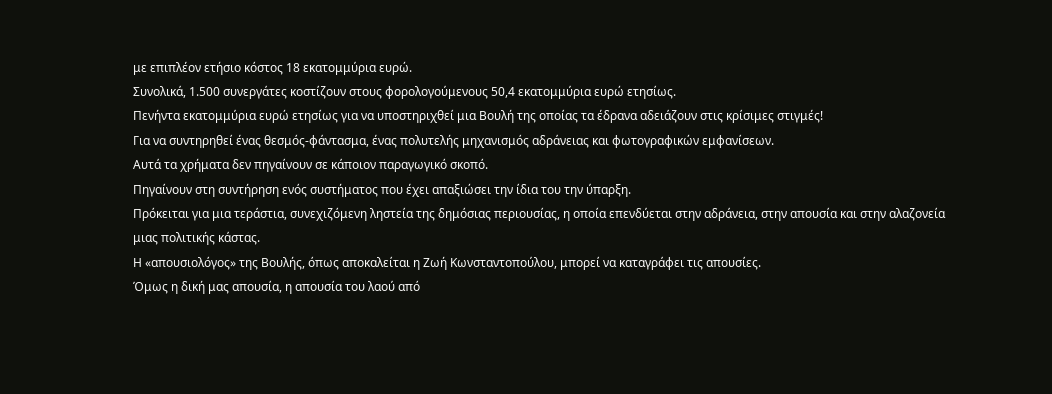με επιπλέον ετήσιο κόστος 18 εκατομμύρια ευρώ.
Συνολικά, 1.500 συνεργάτες κοστίζουν στους φορολογούμενους 50,4 εκατομμύρια ευρώ ετησίως.
Πενήντα εκατομμύρια ευρώ ετησίως για να υποστηριχθεί μια Βουλή της οποίας τα έδρανα αδειάζουν στις κρίσιμες στιγμές!
Για να συντηρηθεί ένας θεσμός-φάντασμα, ένας πολυτελής μηχανισμός αδράνειας και φωτογραφικών εμφανίσεων.
Αυτά τα χρήματα δεν πηγαίνουν σε κάποιον παραγωγικό σκοπό.
Πηγαίνουν στη συντήρηση ενός συστήματος που έχει απαξιώσει την ίδια του την ύπαρξη.
Πρόκειται για μια τεράστια, συνεχιζόμενη ληστεία της δημόσιας περιουσίας, η οποία επενδύεται στην αδράνεια, στην απουσία και στην αλαζονεία μιας πολιτικής κάστας.
Η «απουσιολόγος» της Βουλής, όπως αποκαλείται η Ζωή Κωνσταντοπούλου, μπορεί να καταγράφει τις απουσίες.
Όμως η δική μας απουσία, η απουσία του λαού από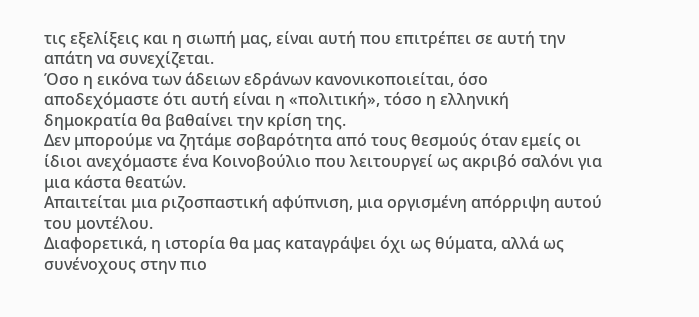τις εξελίξεις και η σιωπή μας, είναι αυτή που επιτρέπει σε αυτή την απάτη να συνεχίζεται.
Όσο η εικόνα των άδειων εδράνων κανονικοποιείται, όσο αποδεχόμαστε ότι αυτή είναι η «πολιτική», τόσο η ελληνική δημοκρατία θα βαθαίνει την κρίση της.
Δεν μπορούμε να ζητάμε σοβαρότητα από τους θεσμούς όταν εμείς οι ίδιοι ανεχόμαστε ένα Κοινοβούλιο που λειτουργεί ως ακριβό σαλόνι για μια κάστα θεατών.
Απαιτείται μια ριζοσπαστική αφύπνιση, μια οργισμένη απόρριψη αυτού του μοντέλου.
Διαφορετικά, η ιστορία θα μας καταγράψει όχι ως θύματα, αλλά ως συνένοχους στην πιο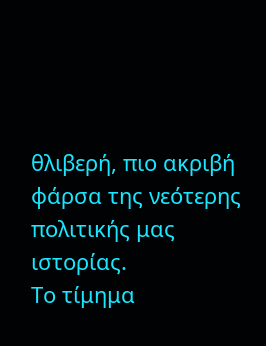θλιβερή, πιο ακριβή φάρσα της νεότερης πολιτικής μας ιστορίας.
Το τίμημα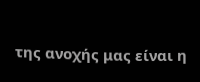της ανοχής μας είναι η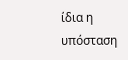ίδια η υπόσταση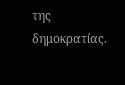της δημοκρατίας.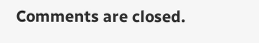Comments are closed.